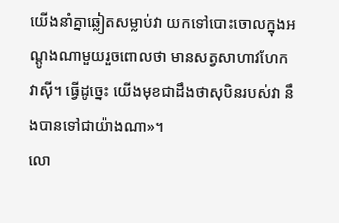យើងនាំគ្នាឆ្លៀតសម្លាប់វា យកទៅបោះចោលក្នុងអណ្តូងណាមួយរួចពោលថា មានសត្វសាហាវហែកវាស៊ី។ ធ្វើដូច្នេះ យើងមុខជាដឹងថាសុបិនរបស់វា នឹងបានទៅជាយ៉ាងណា»។
លោ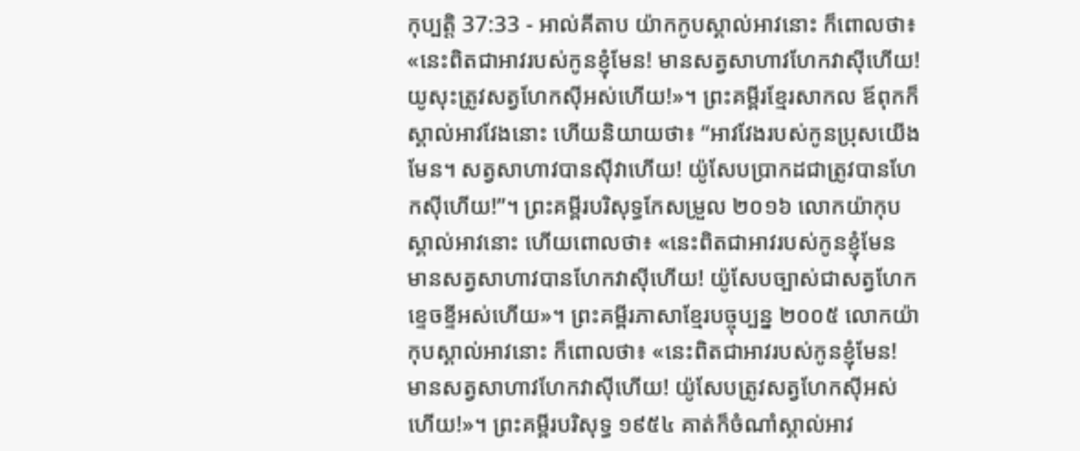កុប្បត្តិ 37:33 - អាល់គីតាប យ៉ាកកូបស្គាល់អាវនោះ ក៏ពោលថា៖ «នេះពិតជាអាវរបស់កូនខ្ញុំមែន! មានសត្វសាហាវហែកវាស៊ីហើយ! យូសុះត្រូវសត្វហែកស៊ីអស់ហើយ!»។ ព្រះគម្ពីរខ្មែរសាកល ឪពុកក៏ស្គាល់អាវវែងនោះ ហើយនិយាយថា៖ “អាវវែងរបស់កូនប្រុសយើងមែន។ សត្វសាហាវបានស៊ីវាហើយ! យ៉ូសែបប្រាកដជាត្រូវបានហែកស៊ីហើយ!”។ ព្រះគម្ពីរបរិសុទ្ធកែសម្រួល ២០១៦ លោកយ៉ាកុបស្គាល់អាវនោះ ហើយពោលថា៖ «នេះពិតជាអាវរបស់កូនខ្ញុំមែន មានសត្វសាហាវបានហែកវាស៊ីហើយ! យ៉ូសែបច្បាស់ជាសត្វហែកខ្ទេចខ្ទីអស់ហើយ»។ ព្រះគម្ពីរភាសាខ្មែរបច្ចុប្បន្ន ២០០៥ លោកយ៉ាកុបស្គាល់អាវនោះ ក៏ពោលថា៖ «នេះពិតជាអាវរបស់កូនខ្ញុំមែន! មានសត្វសាហាវហែកវាស៊ីហើយ! យ៉ូសែបត្រូវសត្វហែកស៊ីអស់ហើយ!»។ ព្រះគម្ពីរបរិសុទ្ធ ១៩៥៤ គាត់ក៏ចំណាំស្គាល់អាវ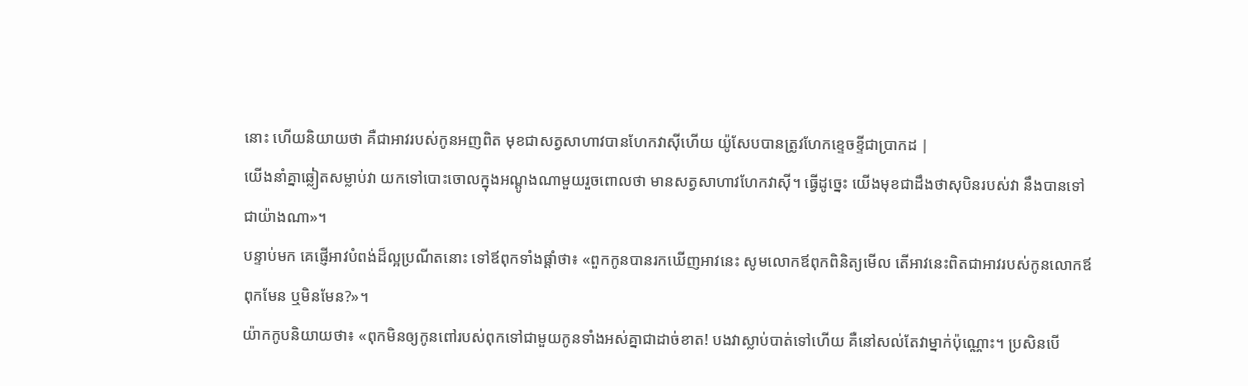នោះ ហើយនិយាយថា គឺជាអាវរបស់កូនអញពិត មុខជាសត្វសាហាវបានហែកវាស៊ីហើយ យ៉ូសែបបានត្រូវហែកខ្ទេចខ្ទីជាប្រាកដ |
យើងនាំគ្នាឆ្លៀតសម្លាប់វា យកទៅបោះចោលក្នុងអណ្តូងណាមួយរួចពោលថា មានសត្វសាហាវហែកវាស៊ី។ ធ្វើដូច្នេះ យើងមុខជាដឹងថាសុបិនរបស់វា នឹងបានទៅជាយ៉ាងណា»។
បន្ទាប់មក គេផ្ញើអាវបំពង់ដ៏ល្អប្រណីតនោះ ទៅឪពុកទាំងផ្តាំថា៖ «ពួកកូនបានរកឃើញអាវនេះ សូមលោកឪពុកពិនិត្យមើល តើអាវនេះពិតជាអាវរបស់កូនលោកឪពុកមែន ឬមិនមែន?»។
យ៉ាកកូបនិយាយថា៖ «ពុកមិនឲ្យកូនពៅរបស់ពុកទៅជាមួយកូនទាំងអស់គ្នាជាដាច់ខាត! បងវាស្លាប់បាត់ទៅហើយ គឺនៅសល់តែវាម្នាក់ប៉ុណ្ណោះ។ ប្រសិនបើ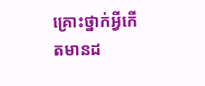គ្រោះថ្នាក់អ្វីកើតមានដ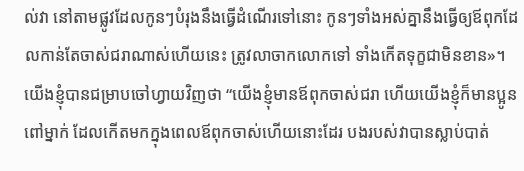ល់វា នៅតាមផ្លូវដែលកូនៗបំរុងនឹងធ្វើដំណើរទៅនោះ កូនៗទាំងអស់គ្នានឹងធ្វើឲ្យឪពុកដែលកាន់តែចាស់ជរាណាស់ហើយនេះ ត្រូវលាចាកលោកទៅ ទាំងកើតទុក្ខជាមិនខាន»។
យើងខ្ញុំបានជម្រាបចៅហ្វាយវិញថា “យើងខ្ញុំមានឪពុកចាស់ជរា ហើយយើងខ្ញុំក៏មានប្អូនពៅម្នាក់ ដែលកើតមកក្នុងពេលឪពុកចាស់ហើយនោះដែរ បងរបស់វាបានស្លាប់បាត់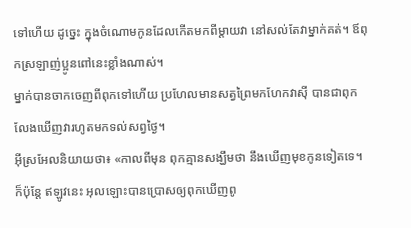ទៅហើយ ដូច្នេះ ក្នុងចំណោមកូនដែលកើតមកពីម្តាយវា នៅសល់តែវាម្នាក់គត់។ ឪពុកស្រឡាញ់ប្អូនពៅនេះខ្លាំងណាស់។
ម្នាក់បានចាកចេញពីពុកទៅហើយ ប្រហែលមានសត្វព្រៃមកហែកវាស៊ី បានជាពុកលែងឃើញវារហូតមកទល់សព្វថ្ងៃ។
អ៊ីស្រអែលនិយាយថា៖ «កាលពីមុន ពុកគ្មានសង្ឃឹមថា នឹងឃើញមុខកូនទៀតទេ។ ក៏ប៉ុន្តែ ឥឡូវនេះ អុលឡោះបានប្រោសឲ្យពុកឃើញពូ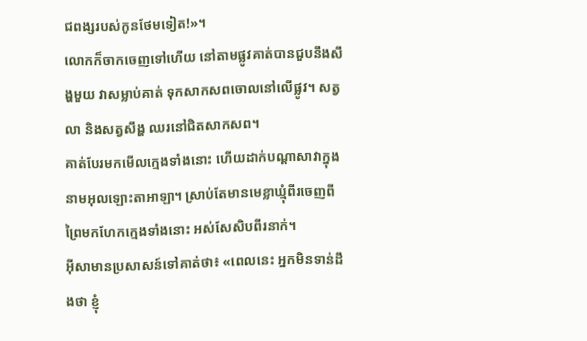ជពង្សរបស់កូនថែមទៀត!»។
លោកក៏ចាកចេញទៅហើយ នៅតាមផ្លូវគាត់បានជួបនឹងសឹង្ហមួយ វាសម្លាប់គាត់ ទុកសាកសពចោលនៅលើផ្លូវ។ សត្វលា និងសត្វសឹង្ហ ឈរនៅជិតសាកសព។
គាត់បែរមកមើលក្មេងទាំងនោះ ហើយដាក់បណ្តាសាវាក្នុងនាមអុលឡោះតាអាឡា។ ស្រាប់តែមានមេខ្លាឃ្មុំពីរចេញពីព្រៃមកហែកក្មេងទាំងនោះ អស់សែសិបពីរនាក់។
អ៊ីសាមានប្រសាសន៍ទៅគាត់ថា៖ «ពេលនេះ អ្នកមិនទាន់ដឹងថា ខ្ញុំ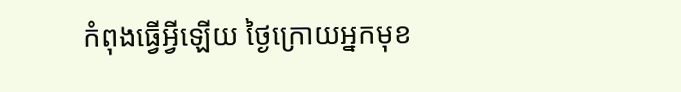កំពុងធ្វើអ្វីឡើយ ថ្ងៃក្រោយអ្នកមុខ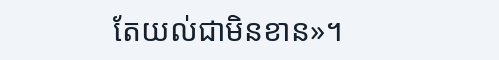តែយល់ជាមិនខាន»។